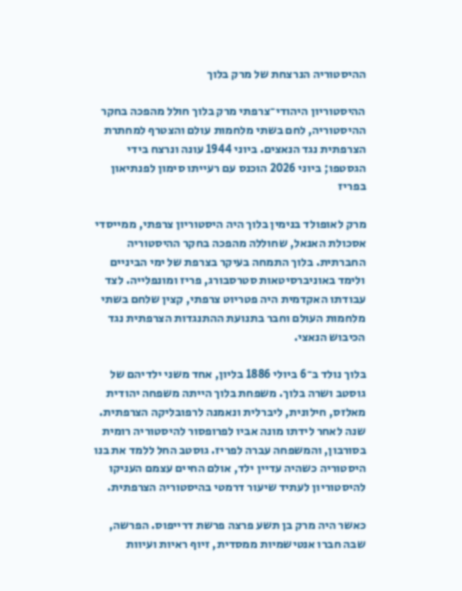ההיסטוריה הנרצחת של מרק בלוך

ההיסטוריון היהודי־צרפתי מרק בלוך חולל מהפכה בחקר ההיסטוריה, לחם בשתי מלחמות עולם והצטרף למחתרת הצרפתית נגד הנאצים. ביוני 1944 עונה ונרצח בידי הגסטפו; ביוני 2026 הוכנס עם רעייתו סימון לפנתיאון בפריז

מרק לאופולד בנימין בלוך היה היסטוריון צרפתי, ממייסדי אסכולת האנאל, שחוללה מהפכה בחקר ההיסטוריה החברתית. בלוך התמחה בעיקר בצרפת של ימי הביניים ולימד באוניברסיטאות סטרסבורג, פריז ומונפלייה. לצד עבודתו האקדמית היה פטריוט צרפתי, קצין שלחם בשתי מלחמות העולם וחבר בתנועת ההתנגדות הצרפתית נגד הכיבוש הנאצי.

בלוך נולד ב־6 ביולי 1886 בליון, אחד משני ילדיהם של גוסטב ושרה בלוך. משפחת בלוך הייתה משפחה יהודית מאלזס, חילונית, ליברלית ונאמנה לרפובליקה הצרפתית. שנה לאחר לידתו מונה אביו לפרופסור להיסטוריה רומית בסורבון, והמשפחה עברה לפריז. גוסטב החל ללמד את בנו היסטוריה כשהיה עדיין ילד, אולם החיים עצמם העניקו להיסטוריון לעתיד שיעור דרמטי בהיסטוריה הצרפתית.

כאשר היה מרק בן תשע פרצה פרשת דרייפוס. הפרשה, שבה חברו אנטישמיות ממסדית, זיוף ראיות ועיוות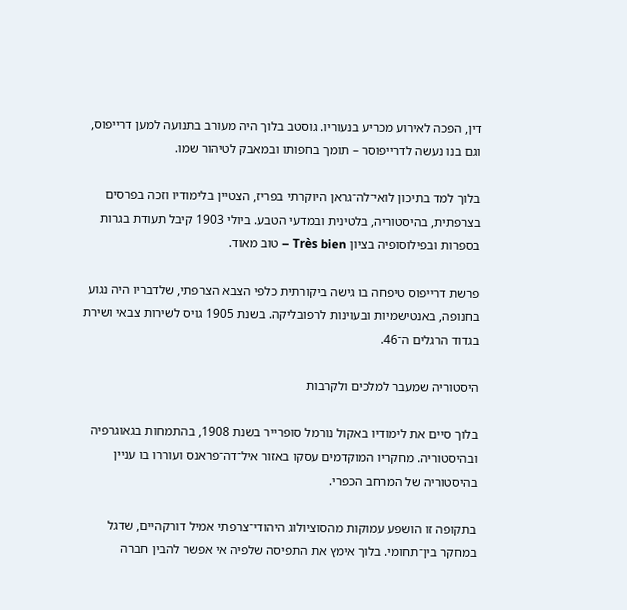דין, הפכה לאירוע מכריע בנעוריו. גוסטב בלוך היה מעורב בתנועה למען דרייפוס, וגם בנו נעשה לדרייפוסר – תומך בחפותו ובמאבק לטיהור שמו.

בלוך למד בתיכון לואי־לה־גראן היוקרתי בפריז, הצטיין בלימודיו וזכה בפרסים בצרפתית, בהיסטוריה, בלטינית ובמדעי הטבע. ביולי 1903 קיבל תעודת בגרות בספרות ובפילוסופיה בציון Très bien – טוב מאוד.

פרשת דרייפוס טיפחה בו גישה ביקורתית כלפי הצבא הצרפתי, שלדבריו היה נגוע בחנופה, באנטישמיות ובעוינות לרפובליקה. בשנת 1905 גויס לשירות צבאי ושירת בגדוד הרגלים ה־46.

היסטוריה שמעבר למלכים ולקרבות

בלוך סיים את לימודיו באקול נורמל סופרייר בשנת 1908, בהתמחות בגאוגרפיה ובהיסטוריה. מחקריו המוקדמים עסקו באזור איל־דה־פראנס ועוררו בו עניין בהיסטוריה של המרחב הכפרי.

בתקופה זו הושפע עמוקות מהסוציולוג היהודי־צרפתי אמיל דורקהיים, שדגל במחקר בין־תחומי. בלוך אימץ את התפיסה שלפיה אי אפשר להבין חברה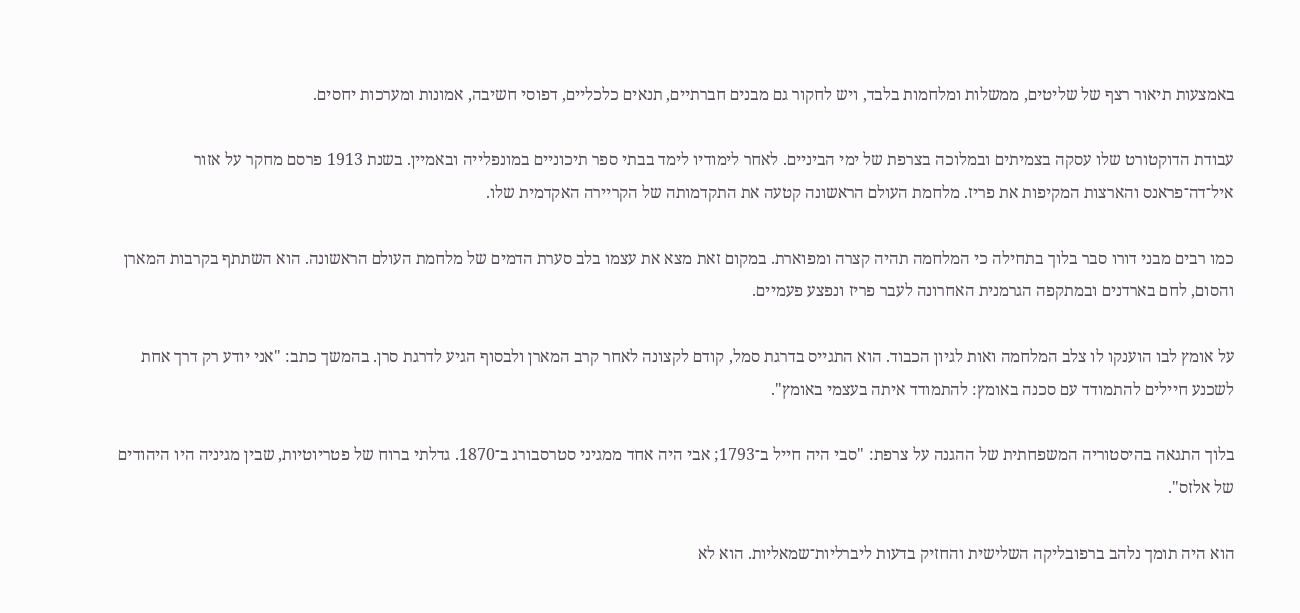באמצעות תיאור רצף של שליטים, ממשלות ומלחמות בלבד, ויש לחקור גם מבנים חברתיים, תנאים כלכליים, דפוסי חשיבה, אמונות ומערכות יחסים.

עבודת הדוקטורט שלו עסקה בצמיתים ובמלוכה בצרפת של ימי הביניים. לאחר לימודיו לימד בבתי ספר תיכוניים במונפלייה ובאמיין. בשנת 1913 פרסם מחקר על אזור איל־דה־פראנס והארצות המקיפות את פריז. מלחמת העולם הראשונה קטעה את התקדמותה של הקריירה האקדמית שלו.

כמו רבים מבני דורו סבר בלוך בתחילה כי המלחמה תהיה קצרה ומפוארת. במקום זאת מצא את עצמו בלב סערת הדמים של מלחמת העולם הראשונה. הוא השתתף בקרבות המארן והסום, לחם בארדנים ובמתקפה הגרמנית האחרונה לעבר פריז ונפצע פעמיים.

על אומץ לבו הוענקו לו צלב המלחמה ואות לגיון הכבוד. הוא התגייס בדרגת סמל, קודם לקצונה לאחר קרב המארן ולבסוף הגיע לדרגת סרן. בהמשך כתב: "אני יודע רק דרך אחת לשכנע חיילים להתמודד עם סכנה באומץ: להתמודד איתה בעצמי באומץ".

בלוך התגאה בהיסטוריה המשפחתית של ההגנה על צרפת: "סבי היה חייל ב־1793; אבי היה אחד ממגיני סטרסבורג ב־1870. גדלתי ברוח של פטריוטיות, שבין מגיניה היו היהודים של אלזס".

הוא היה תומך נלהב ברפובליקה השלישית והחזיק בדעות ליברליות־שמאליות. הוא לא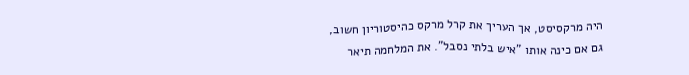היה מרקסיסט, אך העריך את קרל מרקס כהיסטוריון חשוב, גם אם כינה אותו "איש בלתי נסבל". את המלחמה תיאר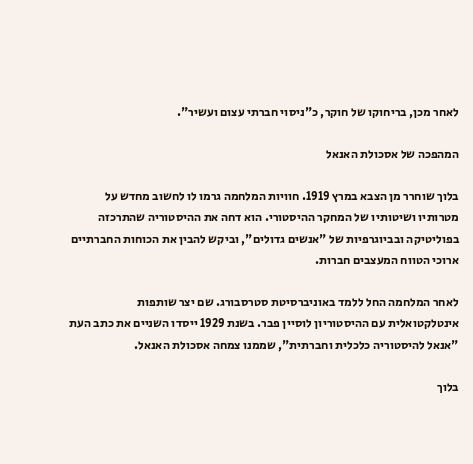לאחר מכן, בריחוקו של חוקר, כ"ניסוי חברתי עצום ועשיר".

המהפכה של אסכולת האנאל

בלוך שוחרר מן הצבא במרץ 1919. חוויות המלחמה גרמו לו לחשוב מחדש על מטרותיו ושיטותיו של המחקר ההיסטורי. הוא דחה את ההיסטוריה שהתרכזה בפוליטיקה ובביוגרפיות של "אנשים גדולים", וביקש להבין את הכוחות החברתיים ארוכי הטווח המעצבים חברות.

לאחר המלחמה החל ללמד באוניברסיטת סטרסבורג. שם יצר שותפות אינטלקטואלית עם ההיסטוריון לוסיין פבר. בשנת 1929 ייסדו השניים את כתב העת "אנאל להיסטוריה כלכלית וחברתית", שממנו צמחה אסכולת האנאל.

בלוך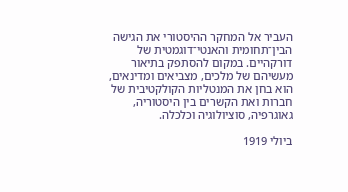העביר אל המחקר ההיסטורי את הגישה הבין־תחומית והאנטי־דוגמטית של דורקהיים. במקום להסתפק בתיאור מעשיהם של מלכים, מצביאים ומדינאים, הוא בחן את המנטליות הקולקטיבית של חברות ואת הקשרים בין היסטוריה, גאוגרפיה, סוציולוגיה וכלכלה.

ביולי 1919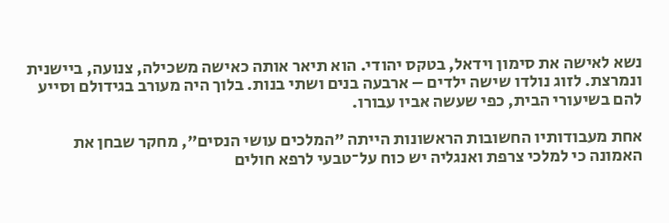נשא לאישה את סימון וידאל, בטקס יהודי. הוא תיאר אותה כאישה משכילה, צנועה, ביישנית ונמרצת. לזוג נולדו שישה ילדים – ארבעה בנים ושתי בנות. בלוך היה מעורב בגידולם וסייע להם בשיעורי הבית, כפי שעשה אביו עבורו.

אחת מעבודותיו החשובות הראשונות הייתה "המלכים עושי הנסים", מחקר שבחן את האמונה כי למלכי צרפת ואנגליה יש כוח על־טבעי לרפא חולים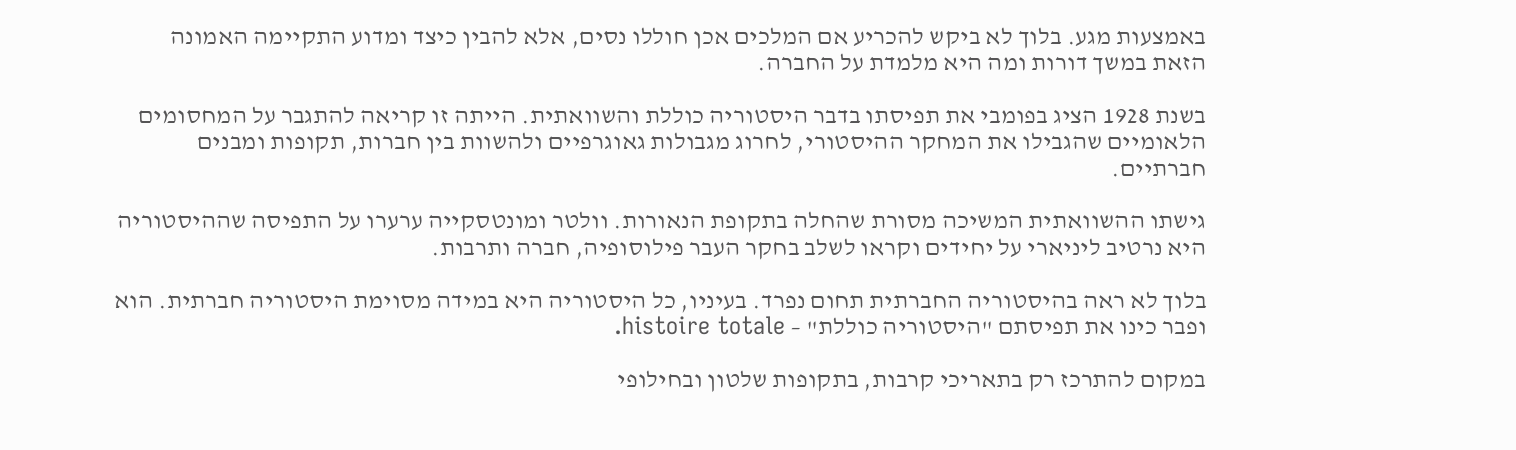באמצעות מגע. בלוך לא ביקש להכריע אם המלכים אכן חוללו נסים, אלא להבין כיצד ומדוע התקיימה האמונה הזאת במשך דורות ומה היא מלמדת על החברה.

בשנת 1928 הציג בפומבי את תפיסתו בדבר היסטוריה כוללת והשוואתית. הייתה זו קריאה להתגבר על המחסומים הלאומיים שהגבילו את המחקר ההיסטורי, לחרוג מגבולות גאוגרפיים ולהשוות בין חברות, תקופות ומבנים חברתיים.

גישתו ההשוואתית המשיכה מסורת שהחלה בתקופת הנאורות. וולטר ומונטסקייה ערערו על התפיסה שההיסטוריה היא נרטיב ליניארי על יחידים וקראו לשלב בחקר העבר פילוסופיה, חברה ותרבות.

בלוך לא ראה בהיסטוריה החברתית תחום נפרד. בעיניו, כל היסטוריה היא במידה מסוימת היסטוריה חברתית. הוא ופבר כינו את תפיסתם "היסטוריה כוללת" – histoire totale.

במקום להתרכז רק בתאריכי קרבות, בתקופות שלטון ובחילופי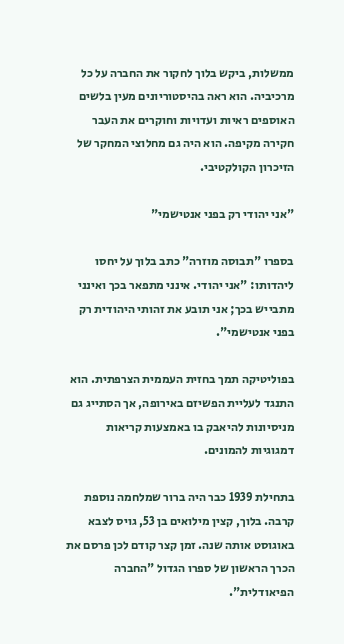ממשלות, ביקש בלוך לחקור את החברה על כל מרכיביה. הוא ראה בהיסטוריונים מעין בלשים האוספים ראיות ועדויות וחוקרים את העבר חקירה מקיפה. הוא היה גם מחלוצי המחקר של הזיכרון הקולקטיבי.

"אני יהודי רק בפני אנטישמי"

בספרו "תבוסה מוזרה" כתב בלוך על יחסו ליהדותו: "אני יהודי. אינני מתפאר בכך ואינני מתבייש בכך; אני תובע את זהותי היהודית רק בפני אנטישמי".

בפוליטיקה תמך בחזית העממית הצרפתית. הוא התנגד לעליית הפשיזם באירופה, אך הסתייג גם מניסיונות להיאבק בו באמצעות קריאות דמגוגיות להמונים.

בתחילת 1939 כבר היה ברור שמלחמה נוספת קרבה. בלוך, קצין מילואים בן 53, גויס לצבא באוגוסט אותה שנה. זמן קצר קודם לכן פרסם את הכרך הראשון של ספרו הגדול "החברה הפיאודלית".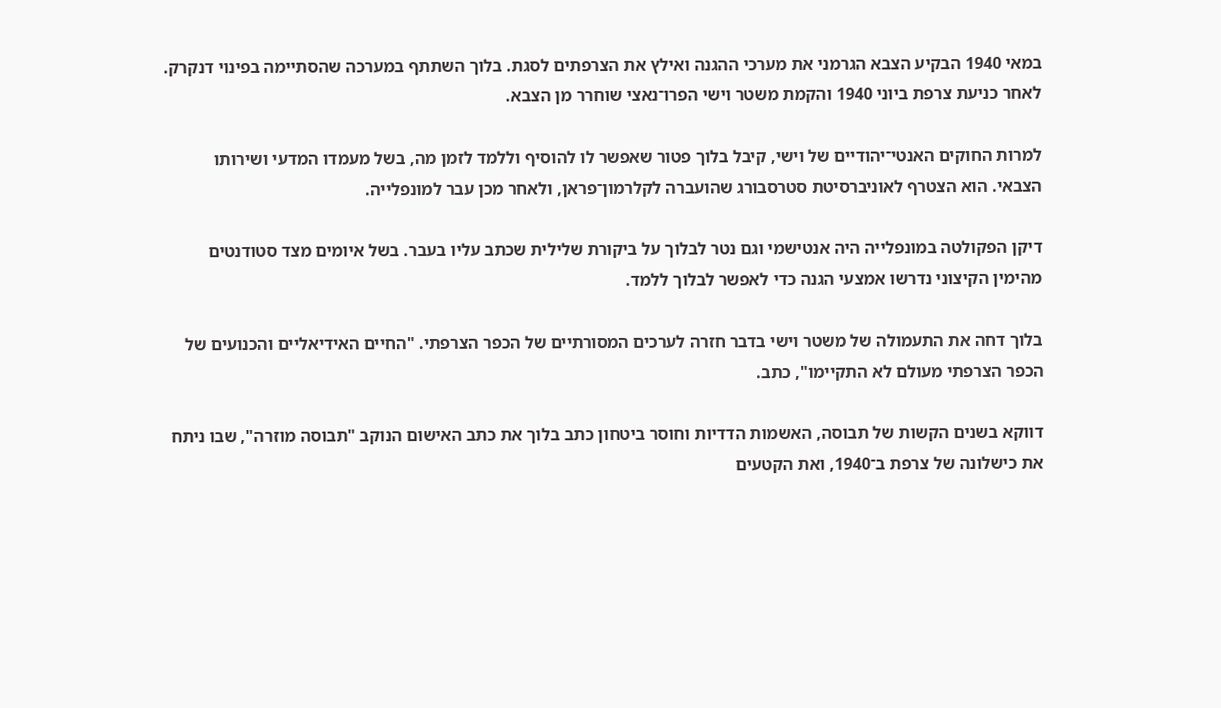במאי 1940 הבקיע הצבא הגרמני את מערכי ההגנה ואילץ את הצרפתים לסגת. בלוך השתתף במערכה שהסתיימה בפינוי דנקרק. לאחר כניעת צרפת ביוני 1940 והקמת משטר וישי הפרו־נאצי שוחרר מן הצבא.

למרות החוקים האנטי־יהודיים של וישי, קיבל בלוך פטור שאפשר לו להוסיף וללמד לזמן מה, בשל מעמדו המדעי ושירותו הצבאי. הוא הצטרף לאוניברסיטת סטרסבורג שהועברה לקלרמון־פראן, ולאחר מכן עבר למונפלייה.

דיקן הפקולטה במונפלייה היה אנטישמי וגם נטר לבלוך על ביקורת שלילית שכתב עליו בעבר. בשל איומים מצד סטודנטים מהימין הקיצוני נדרשו אמצעי הגנה כדי לאפשר לבלוך ללמד.

בלוך דחה את התעמולה של משטר וישי בדבר חזרה לערכים המסורתיים של הכפר הצרפתי. "החיים האידיאליים והכנועים של הכפר הצרפתי מעולם לא התקיימו", כתב.

דווקא בשנים הקשות של תבוסה, האשמות הדדיות וחוסר ביטחון כתב בלוך את כתב האישום הנוקב "תבוסה מוזרה", שבו ניתח את כישלונה של צרפת ב־1940, ואת הקטעים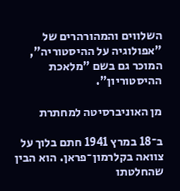השלווים והמהורהרים של "אפולוגיה על ההיסטוריה", המוכר גם בשם "מלאכת ההיסטוריון".

מן האוניברסיטה למחתרת

ב־18 במרץ 1941 חתם בלוך על צוואה בקלרמון־פראן. הוא הבין שהחלטתו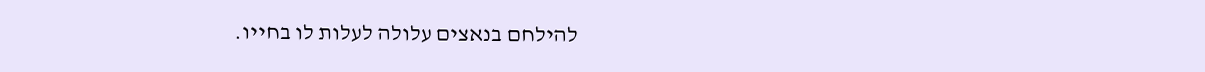להילחם בנאצים עלולה לעלות לו בחייו.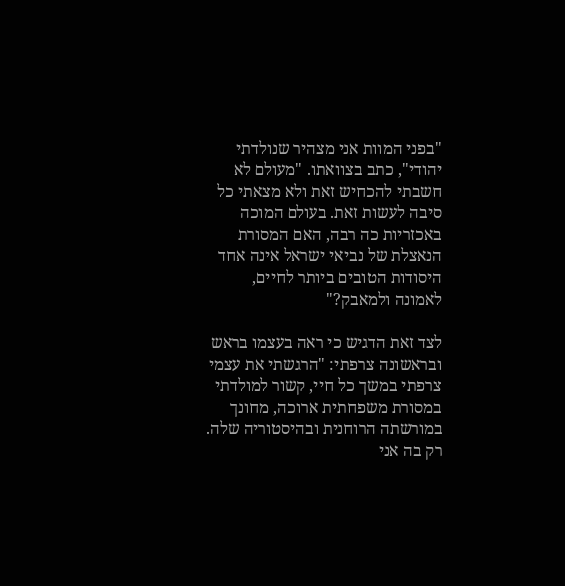"בפני המוות אני מצהיר שנולדתי יהודי", כתב בצוואתו. "מעולם לא חשבתי להכחיש זאת ולא מצאתי כל סיבה לעשות זאת. בעולם המוכה באכזריות כה רבה, האם המסורת הנאצלת של נביאי ישראל אינה אחד היסודות הטובים ביותר לחיים, לאמונה ולמאבק?"

לצד זאת הדגיש כי ראה בעצמו בראש ובראשונה צרפתי: "הרגשתי את עצמי צרפתי במשך כל חיי, קשור למולדתי במסורת משפחתית ארוכה, מחונך במורשתה הרוחנית ובהיסטוריה שלה. רק בה אני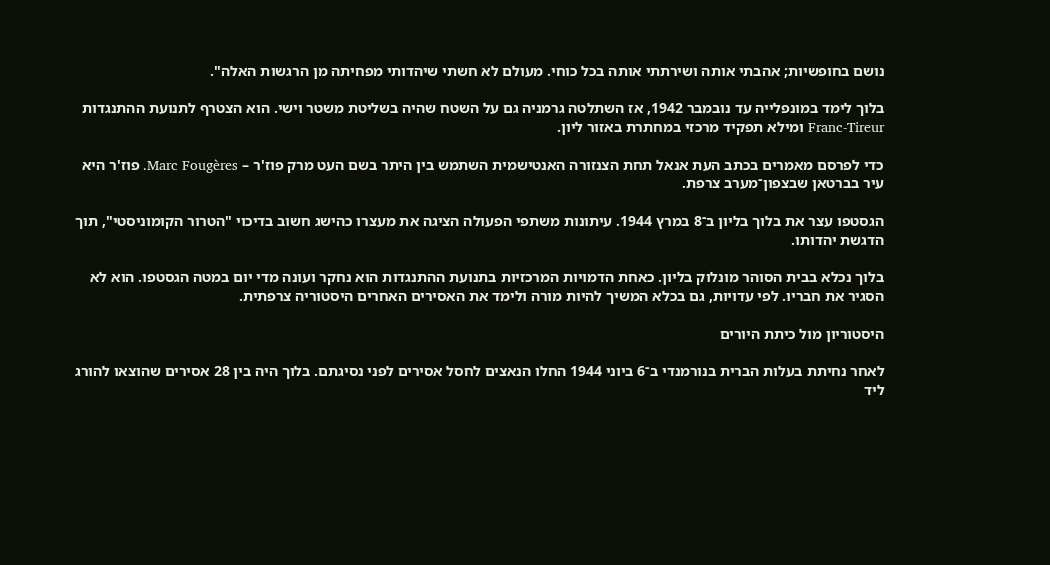נושם בחופשיות; אהבתי אותה ושירתתי אותה בכל כוחי. מעולם לא חשתי שיהדותי מפחיתה מן הרגשות האלה".

בלוך לימד במונפלייה עד נובמבר 1942, אז השתלטה גרמניה גם על השטח שהיה בשליטת משטר וישי. הוא הצטרף לתנועת ההתנגדות Franc-Tireur ומילא תפקיד מרכזי במחתרת באזור ליון.

כדי לפרסם מאמרים בכתב העת אנאל תחת הצנזורה האנטישמית השתמש בין היתר בשם העט מרק פוז'ר – Marc Fougères. פוז'ר היא עיר בברטאן שבצפון־מערב צרפת.

הגסטפו עצר את בלוך בליון ב־8 במרץ 1944. עיתונות משתפי הפעולה הציגה את מעצרו כהישג חשוב בדיכוי "הטרור הקומוניסטי", תוך הדגשת יהדותו.

בלוך נכלא בבית הסוהר מונלוק בליון. כאחת הדמויות המרכזיות בתנועת ההתנגדות הוא נחקר ועונה מדי יום במטה הגסטפו. הוא לא הסגיר את חבריו. לפי עדויות, גם בכלא המשיך להיות מורה ולימד את האסירים האחרים היסטוריה צרפתית.

היסטוריון מול כיתת היורים

לאחר נחיתת בעלות הברית בנורמנדי ב־6 ביוני 1944 החלו הנאצים לחסל אסירים לפני נסיגתם. בלוך היה בין 28 אסירים שהוצאו להורג ליד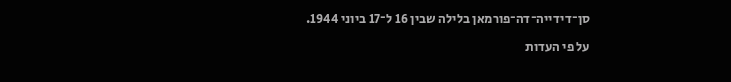סן־דידייה־דה־פורמאן בלילה שבין 16 ל־17 ביוני 1944.

על פי העדות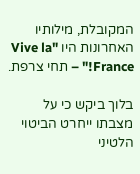המקובלת, מילותיו האחרונות היו "Vive la France!" – תחי צרפת.

בלוך ביקש כי על מצבתו ייחרט הביטוי הלטיני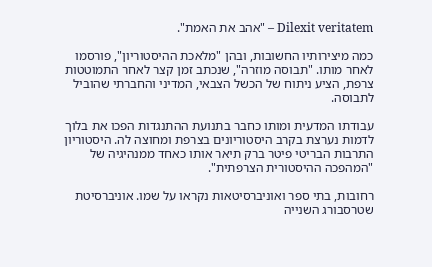Dilexit veritatem – "אהב את האמת".

כמה מיצירותיו החשובות, ובהן "מלאכת ההיסטוריון", פורסמו לאחר מותו. "תבוסה מוזרה", שנכתב זמן קצר לאחר התמוטטות צרפת, הציע ניתוח של הכשל הצבאי, המדיני והחברתי שהוביל לתבוסה.

עבודתו המדעית ומותו כחבר בתנועת ההתנגדות הפכו את בלוך לדמות נערצת בקרב היסטוריונים בצרפת ומחוצה לה. היסטוריון התרבות הבריטי פיטר ברק תיאר אותו כאחד ממנהיגיה של "המהפכה ההיסטורית הצרפתית".

רחובות, בתי ספר ואוניברסיטאות נקראו על שמו. אוניברסיטת שטרסבורג השנייה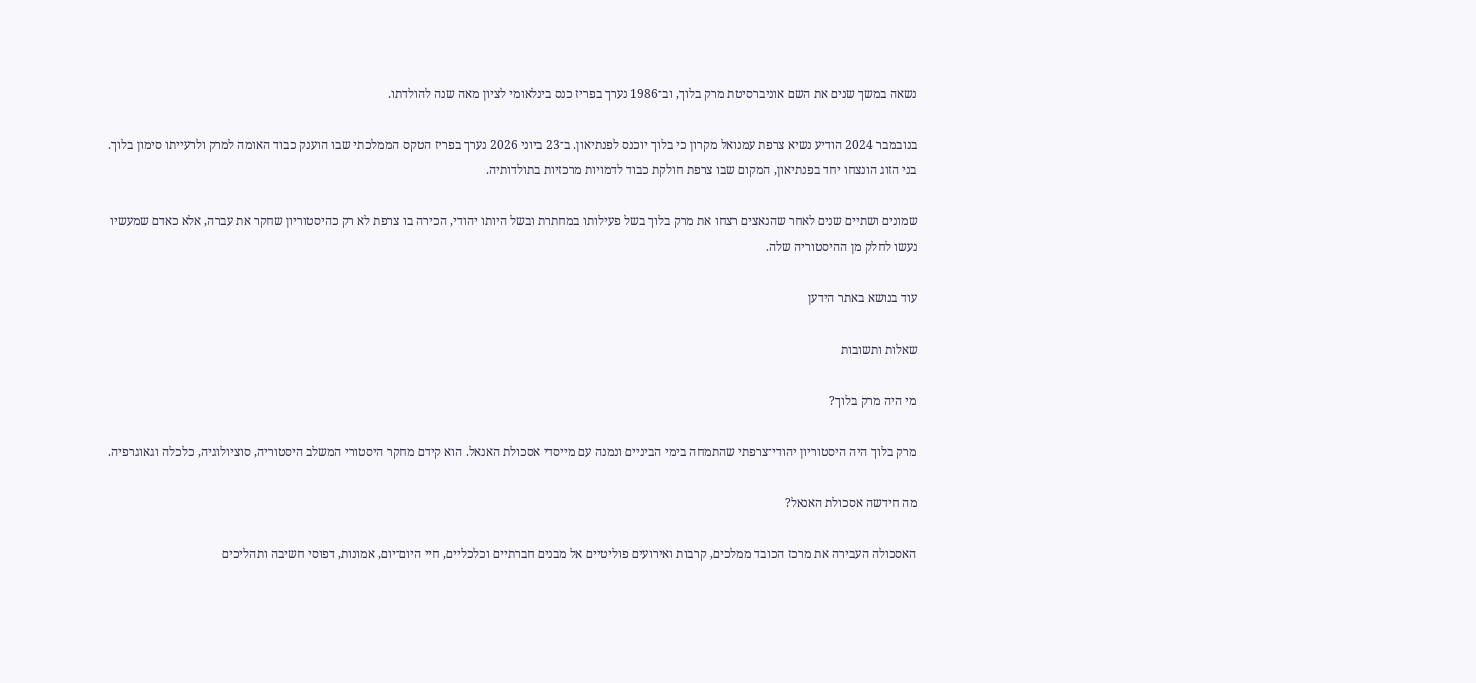נשאה במשך שנים את השם אוניברסיטת מרק בלוך, וב־1986 נערך בפריז כנס בינלאומי לציון מאה שנה להולדתו.

בנובמבר 2024 הודיע נשיא צרפת עמנואל מקרון כי בלוך יוכנס לפנתיאון. ב־23 ביוני 2026 נערך בפריז הטקס הממלכתי שבו הוענק כבוד האומה למרק ולרעייתו סימון בלוך. בני הזוג הונצחו יחד בפנתיאון, המקום שבו צרפת חולקת כבוד לדמויות מרכזיות בתולדותיה.

שמונים ושתיים שנים לאחר שהנאצים רצחו את מרק בלוך בשל פעילותו במחתרת ובשל היותו יהודי, הכירה בו צרפת לא רק כהיסטוריון שחקר את עברה, אלא כאדם שמעשיו נעשו לחלק מן ההיסטוריה שלה.

עוד בנושא באתר הידען

שאלות ותשובות

מי היה מרק בלוך?

מרק בלוך היה היסטוריון יהודי־צרפתי שהתמחה בימי הביניים ונמנה עם מייסדי אסכולת האנאל. הוא קידם מחקר היסטורי המשלב היסטוריה, סוציולוגיה, כלכלה וגאוגרפיה.

מה חידשה אסכולת האנאל?

האסכולה העבירה את מרכז הכובד ממלכים, קרבות ואירועים פוליטיים אל מבנים חברתיים וכלכליים, חיי היום־יום, אמונות, דפוסי חשיבה ותהליכים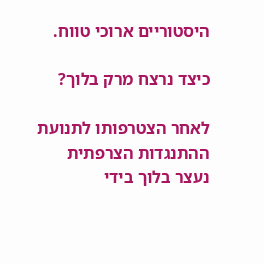היסטוריים ארוכי טווח.

כיצד נרצח מרק בלוך?

לאחר הצטרפותו לתנועת ההתנגדות הצרפתית נעצר בלוך בידי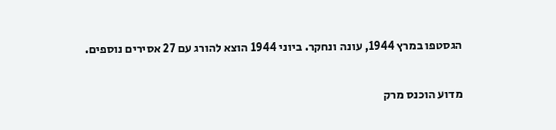הגסטפו במרץ 1944, עונה ונחקר. ביוני 1944 הוצא להורג עם 27 אסירים נוספים.

מדוע הוכנס מרק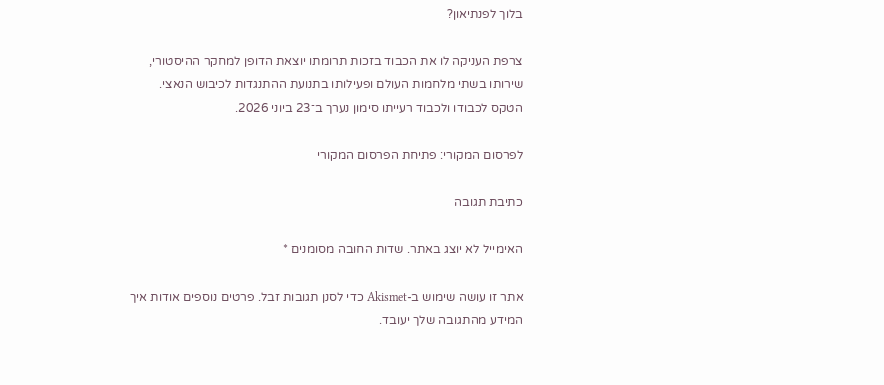בלוך לפנתיאון?

צרפת העניקה לו את הכבוד בזכות תרומתו יוצאת הדופן למחקר ההיסטורי, שירותו בשתי מלחמות העולם ופעילותו בתנועת ההתנגדות לכיבוש הנאצי. הטקס לכבודו ולכבוד רעייתו סימון נערך ב־23 ביוני 2026.

לפרסום המקורי: פתיחת הפרסום המקורי

כתיבת תגובה

האימייל לא יוצג באתר. שדות החובה מסומנים *

אתר זו עושה שימוש ב-Akismet כדי לסנן תגובות זבל. פרטים נוספים אודות איך המידע מהתגובה שלך יעובד.